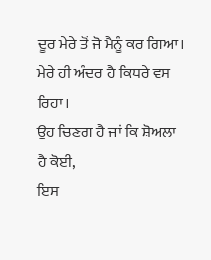ਦੂਰ ਮੇਰੇ ਤੋਂ ਜੋ ਮੈਨੂੰ ਕਰ ਗਿਆ।
ਮੇਰੇ ਹੀ ਅੰਦਰ ਹੈ ਕਿਧਰੇ ਵਸ ਰਿਹਾ।
ਉਹ ਚਿਣਗ ਹੈ ਜਾਂ ਕਿ ਸ਼ੋਅਲਾ ਹੈ ਕੋਈ,
ਇਸ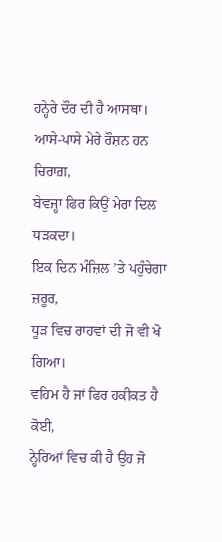ਹਨ੍ਹੇਰੇ ਦੌਰ ਦੀ ਹੈ ਆਸਥਾ।
ਆਸੇ-ਪਾਸੇ ਮੇਰੇ ਰੌਸ਼ਨ ਹਨ ਚਿਰਾਗ਼,
ਬੇਵਜ੍ਹਾ ਫਿਰ ਕਿਉਂ ਮੇਰਾ ਦਿਲ ਧੜਕਦਾ।
ਇਕ ਦਿਨ ਮੰਜ਼ਿਲ ’ਤੇ ਪਹੁੰਚੇਗਾ ਜ਼ਰੂਰ,
ਧੂੜ ਵਿਚ ਰਾਹਵਾਂ ਦੀ ਜੋ ਵੀ ਖੋ ਗਿਆ।
ਵਹਿਮ ਹੈ ਜਾਂ ਫਿਰ ਹਕੀਕਤ ਹੈ ਕੋਈ,
ਨ੍ਹੇਰਿਆਂ ਵਿਚ ਕੀ ਹੈ ਉਹ ਜੋ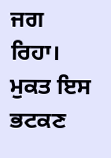ਜਗ ਰਿਹਾ।
ਮੁਕਤ ਇਸ ਭਟਕਣ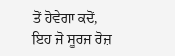ਤੋਂ ਹੋਵੇਗਾ ਕਦੋਂ,
ਇਹ ਜੋ ਸੂਰਜ ਰੋਜ਼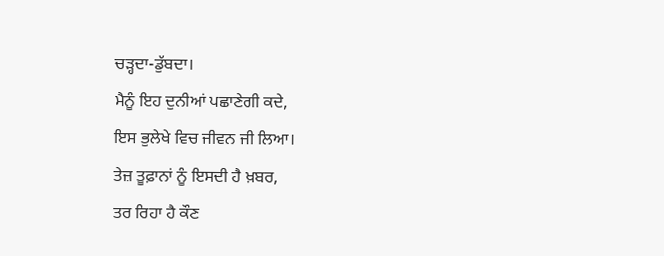ਚੜ੍ਹਦਾ-ਡੁੱਬਦਾ।
ਮੈਨੂੰ ਇਹ ਦੁਨੀਆਂ ਪਛਾਣੇਗੀ ਕਦੇ,
ਇਸ ਭੁਲੇਖੇ ਵਿਚ ਜੀਵਨ ਜੀ ਲਿਆ।
ਤੇਜ਼ ਤੂਫ਼ਾਨਾਂ ਨੂੰ ਇਸਦੀ ਹੈ ਖ਼ਬਰ,
ਤਰ ਰਿਹਾ ਹੈ ਕੌਣ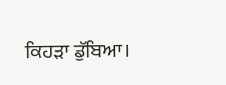ਕਿਹੜਾ ਡੁੱਬਿਆ।